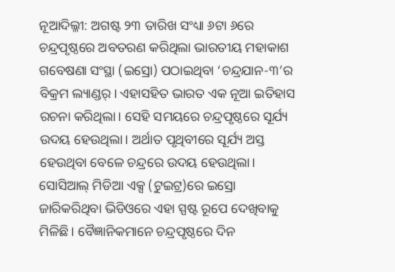ନୂଆଦିଲ୍ଳୀ: ଅଗଷ୍ଟ ୨୩ ତାରିଖ ସଂଧ୍ୟା ୬ଟା ୬ରେ ଚନ୍ଦ୍ରପୃଷ୍ଠରେ ଅବତରଣ କରିଥିଲା ଭାରତୀୟ ମହାକାଶ ଗବେଷଣା ସଂସ୍ଥା (ଇସ୍ରୋ) ପଠାଇଥିବା ‘ଚନ୍ଦ୍ରଯାନ-୩’ର ବିକ୍ରମ ଲ୍ୟାଣ୍ଡର୍। ଏହାସହିତ ଭାରତ ଏକ ନୂଆ ଇତିହାସ ରଚନା କରିଥିଲା। ସେହି ସମୟରେ ଚନ୍ଦ୍ରପୃଷ୍ଠରେ ସୂର୍ଯ୍ୟ ଉଦୟ ହେଉଥିଲା। ଅର୍ଥାତ ପୃଥିବୀରେ ସୂର୍ଯ୍ୟ ଅସ୍ତ ହେଉଥିବା ବେଳେ ଚନ୍ଦ୍ରରେ ଉଦୟ ହେଉଥିଲା। ସୋସିଆଲ୍ ମିଡିଆ ଏକ୍ସ (ଟୁଇଟ୍ର)ରେ ଇସ୍ରୋ ଜାରିକରିଥିବା ଭିଡିଓରେ ଏହା ସ୍ପଷ୍ଟ ରୂପେ ଦେଖିବାକୁ ମିଳିଛି। ବୈଜ୍ଞାନିକମାନେ ଚନ୍ଦ୍ରପୃଷ୍ଠରେ ଦିନ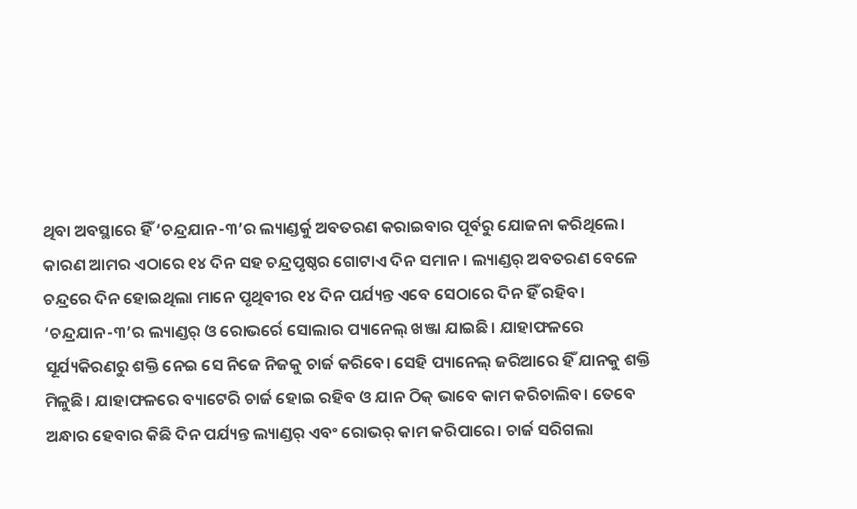ଥିବା ଅବସ୍ଥାରେ ହିଁ ‘ଚନ୍ଦ୍ରଯାନ-୩’ର ଲ୍ୟାଣ୍ଡର୍କୁ ଅବତରଣ କରାଇବାର ପୂର୍ବରୁ ଯୋଜନା କରିଥିଲେ। କାରଣ ଆମର ଏଠାରେ ୧୪ ଦିନ ସହ ଚନ୍ଦ୍ରପୃଷ୍ଠର ଗୋଟାଏ ଦିନ ସମାନ। ଲ୍ୟାଣ୍ଡର୍ ଅବତରଣ ବେଳେ ଚନ୍ଦ୍ରରେ ଦିନ ହୋଇଥିଲା ମାନେ ପୃଥିବୀର ୧୪ ଦିନ ପର୍ଯ୍ୟନ୍ତ ଏବେ ସେଠାରେ ଦିନ ହିଁ ରହିବ।
‘ଚନ୍ଦ୍ରଯାନ-୩’ର ଲ୍ୟାଣ୍ଡର୍ ଓ ରୋଭର୍ରେ ସୋଲାର ପ୍ୟାନେଲ୍ ଖଞ୍ଜା ଯାଇଛି। ଯାହାଫଳରେ ସୂର୍ଯ୍ୟକିରଣରୁ ଶକ୍ତି ନେଇ ସେ ନିଜେ ନିଜକୁ ଚାର୍ଜ କରିବେ। ସେହି ପ୍ୟାନେଲ୍ ଜରିଆରେ ହିଁ ଯାନକୁ ଶକ୍ତି ମିଳୁଛି। ଯାହାଫଳରେ ବ୍ୟାଟେରି ଚାର୍ଜ ହୋଇ ରହିବ ଓ ଯାନ ଠିକ୍ ଭାବେ କାମ କରିଚାଲିବ। ତେବେ ଅନ୍ଧାର ହେବାର କିଛି ଦିନ ପର୍ଯ୍ୟନ୍ତ ଲ୍ୟାଣ୍ଡର୍ ଏବଂ ରୋଭର୍ କାମ କରିପାରେ। ଚାର୍ଜ ସରିଗଲା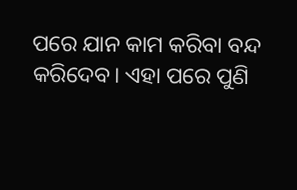ପରେ ଯାନ କାମ କରିବା ବନ୍ଦ କରିଦେବ। ଏହା ପରେ ପୁଣି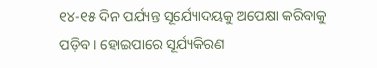୧୪-୧୫ ଦିନ ପର୍ଯ୍ୟନ୍ତ ସୂର୍ଯ୍ୟୋଦୟକୁ ଅପେକ୍ଷା କରିବାକୁ ପଡ଼ିବ। ହୋଇପାରେ ସୂର୍ଯ୍ୟକିରଣ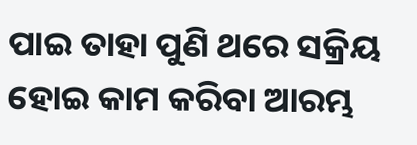ପାଇ ତାହା ପୁଣି ଥରେ ସକ୍ରିୟ ହୋଇ କାମ କରିବା ଆରମ୍ଭ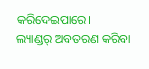କରିଦେଇପାରେ।
ଲ୍ୟାଣ୍ଡର୍ ଅବତରଣ କରିବା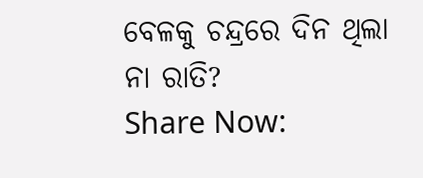ବେଳକୁ ଚନ୍ଦ୍ରରେ ଦିନ ଥିଲା ନା ରାତି?
Share Now: